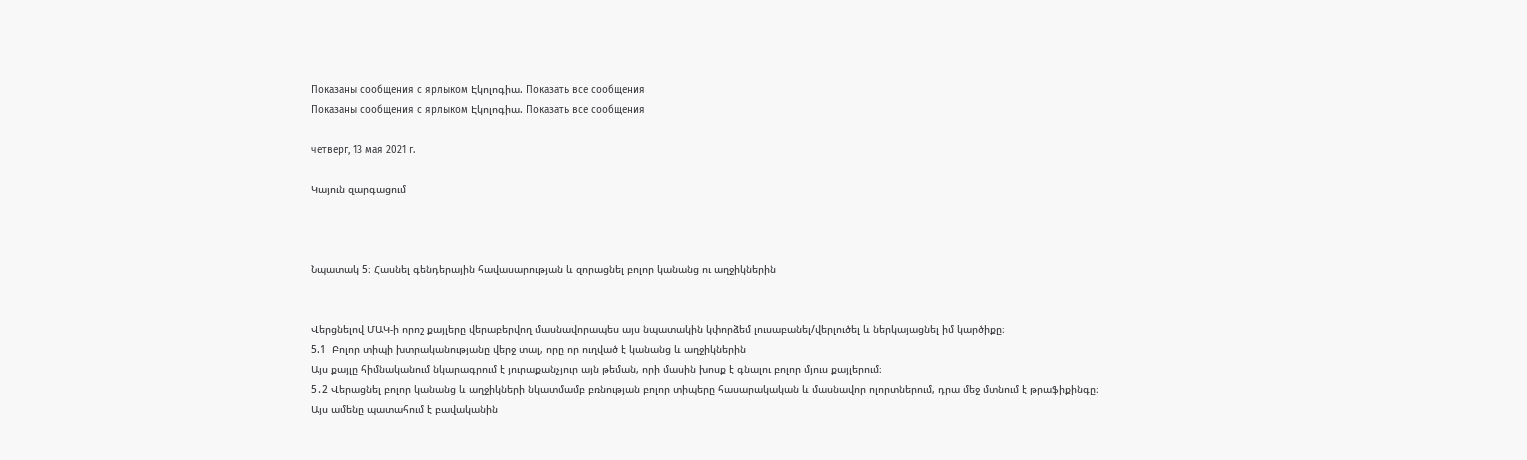Показаны сообщения с ярлыком Էկոլոգիա. Показать все сообщения
Показаны сообщения с ярлыком Էկոլոգիա. Показать все сообщения

четверг, 13 мая 2021 г.

Կայուն զարգացում



Նպատակ 5։ Հասնել գենդերային հավասարության և զորացնել բոլոր կանանց ու աղջիկներին


Վերցնելով ՄԱԿ-ի որոշ քայլերը վերաբերվող մասնավորապես այս նպատակին կփորձեմ լուսաբանել/վերլուծել և ներկայացնել իմ կարծիքը։
5.1  Բոլոր տիպի խտրականությանը վերջ տալ, որը որ ուղված է կանանց և աղջիկներին
Այս քայլը հիմնականում նկարագրում է յուրաքանչյուր այն թեման, որի մասին խոսք է գնալու բոլոր մյուս քայլերում։
5․2 Վերացնել բոլոր կանանց և աղջիկների նկատմամբ բռնության բոլոր տիպերը հասարակական և մասնավոր ոլորտներում, դրա մեջ մտնում է թրաֆիքինգը։
Այս ամենը պատահում է բավականին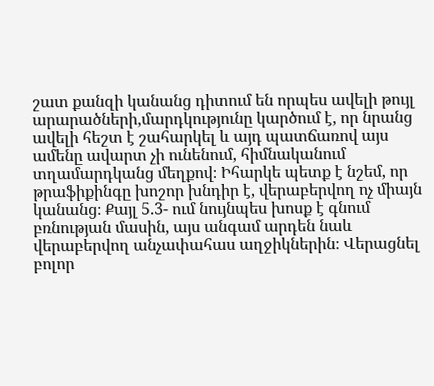շատ քանզի կանանց դիտում են որպես ավելի թույլ արարածների,մարդկությունը կարծում է, որ նրանց ավելի հեշտ է շահարկել և այդ պատճառով այս ամենը ավարտ չի ունենում, հիմնականում տղամարդկանց մեղքով։ Իհարկե պետք է նշեմ, որ թրաֆիքինգը խոշոր խնդիր է, վերաբերվող ոչ միայն կանանց։ Քայլ 5.3- ում նույնպես խոսք է գնում բռնության մասին, այս անգամ արդեն նաև վերաբերվող անչափահաս աղջիկներին։ Վերացնել բոլոր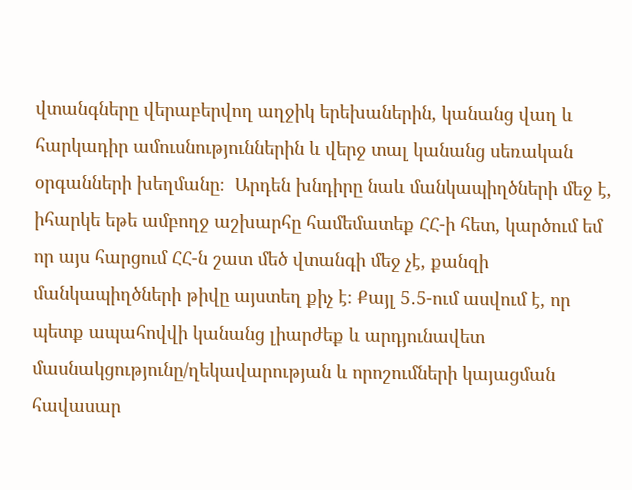վտանգները վերաբերվող աղջիկ երեխաներին, կանանց վաղ և հարկադիր ամուսնություններին և վերջ տալ կանանց սեռական օրգանների խեղմանը։  Արդեն խնդիրը նաև մանկապիղծների մեջ է, իհարկե եթե ամբողջ աշխարհը համեմատեք ՀՀ-ի հետ, կարծում եմ որ այս հարցում ՀՀ-ն շատ մեծ վտանգի մեջ չէ, քանզի մանկապիղծների թիվը այստեղ քիչ է։ Քայլ 5․5-ում ասվում է, որ պետք ապահովվի կանանց լիարժեք և արդյունավետ մասնակցությունը/ղեկավարության և որոշումների կայացման հավասար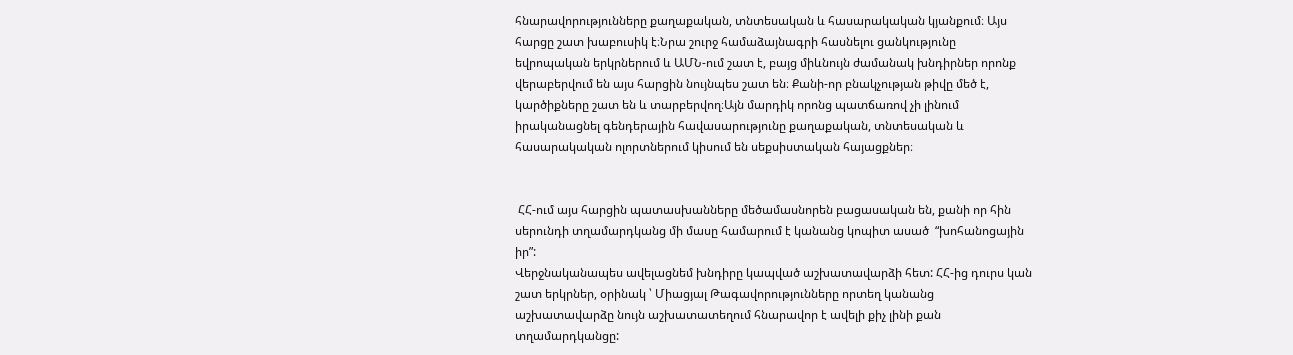հնարավորությունները քաղաքական, տնտեսական և հասարակական կյանքում։ Այս հարցը շատ խաբուսիկ է։Նրա շուրջ համաձայնագրի հասնելու ցանկությունը եվրոպական երկրներում և ԱՄՆ-ում շատ է, բայց միևնույն ժամանակ խնդիրներ որոնք վերաբերվում են այս հարցին նույնպես շատ են։ Քանի-որ բնակչության թիվը մեծ է, կարծիքները շատ են և տարբերվող։Այն մարդիկ որոնց պատճառով չի լինում իրականացնել գենդերային հավասարությունը քաղաքական, տնտեսական և հասարակական ոլորտներում կիսում են սեքսիստական հայացքներ։


 ՀՀ-ում այս հարցին պատասխանները մեծամասնորեն բացասական են, քանի որ հին սերունդի տղամարդկանց մի մասը համարում է կանանց կոպիտ ասած  “խոհանոցային իր”:
Վերջնականապես ավելացնեմ խնդիրը կապված աշխատավարձի հետ: ՀՀ-ից դուրս կան շատ երկրներ, օրինակ ՝ Միացյալ Թագավորությունները որտեղ կանանց աշխատավարձը նույն աշխատատեղում հնարավոր է ավելի քիչ լինի քան տղամարդկանցը: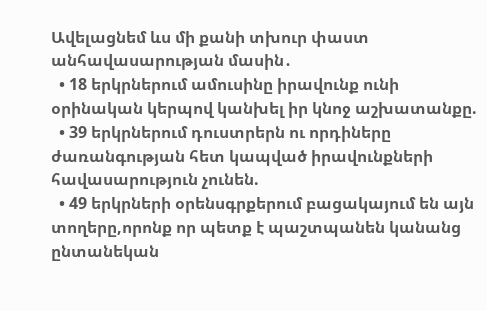Ավելացնեմ ևս մի քանի տխուր փաստ անհավասարության մասին․
  • 18 երկրներում ամուսինը իրավունք ունի օրինական կերպով կանխել իր կնոջ աշխատանքը.
  • 39 երկրներում դուստրերն ու որդիները ժառանգության հետ կապված իրավունքների հավասարություն չունեն.
  • 49 երկրների օրենսգրքերում բացակայում են այն տողերը,որոնք որ պետք է պաշտպանեն կանանց  ընտանեկան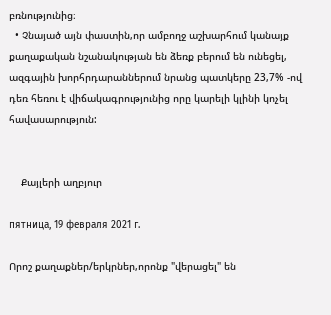բռնությունից։
  • Չնայած այն փաստին,որ ամբողջ աշխարհում կանայք քաղաքական նշանակության են ձեռք բերում են ունեցել, ազգային խորհրդարաններում նրանց պատկերը 23,7% -ով դեռ հեռու է վիճակագրությունից որը կարելի կլինի կոչել հավասարություն:


    Քայլերի աղբյուր

пятница, 19 февраля 2021 г.

Որոշ քաղաքներ/երկրներ,որոնք "վերացել" են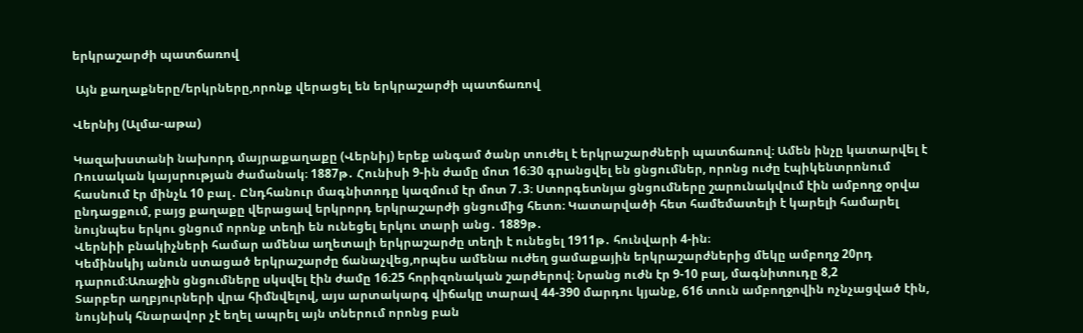երկրաշարժի պատճառով

 Այն քաղաքները/երկրները,որոնք վերացել են երկրաշարժի պատճառով

Վերնիյ (Ալմա-աթա)

Կազախստանի նախորդ մայրաքաղաքը (Վերնիյ) երեք անգամ ծանր տուժել է երկրաշարժների պատճառով։ Ամեն ինչը կատարվել է Ռուսական կայսրության ժամանակ։ 1887թ․ Հունիսի 9-ին ժամը մոտ 16։30 գրանցվել են ցնցումներ, որոնց ուժը էպիկենտրոնում հասնում էր մինչև 10 բալ․ Ընդհանուր մագնիտոդը կազմում էր մոտ 7․3։ Ստորգետնյա ցնցումները շարունակվում էին ամբողջ օրվա ընդացքում, բայց քաղաքը վերացավ երկրորդ երկրաշարժի ցնցումից հետո։ Կատարվածի հետ համեմատելի է կարելի համարել նույնպես երկու ցնցում որոնք տեղի են ունեցել երկու տարի անց․ 1889թ․
Վերնիի բնակիչների համար ամենա աղետալի երկրաշարժը տեղի է ունեցել 1911թ․ հունվարի 4-ին։
Կեմինսկիյ անուն ստացած երկրաշարժը ճանաչվեց,որպես ամենա ուժեղ ցամաքային երկրաշարժներից մեկը ամբողջ 20րդ դարում։Առաջին ցնցումները սկսվել էին ժամը 16։25 հորիզոնական շարժերով։ Նրանց ուժն էր 9-10 բալ, մագնիտուդը 8,2
Տարբեր աղբյուրների վրա հիմնվելով, այս արտակարգ վիճակը տարավ 44-390 մարդու կյանք, 616 տուն ամբողջովին ոչնչացված էին, նույնիսկ հնարավոր չէ եղել ապրել այն տներում որոնց բան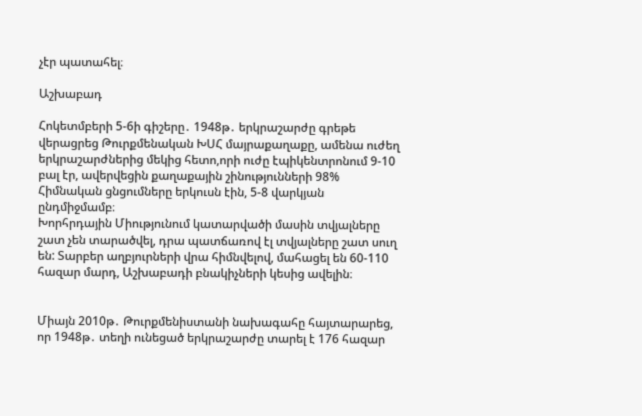չէր պատահել։

Աշխաբադ

Հոկետմբերի 5-6ի գիշերը․ 1948թ․ երկրաշարժը գրեթե վերացրեց Թուրքմենական ԽՍՀ մայրաքաղաքը, ամենա ուժեղ երկրաշարժներից մեկից հետո,որի ուժը էպիկենտրոնում 9-10 բալ էր, ավերվեցին քաղաքային շինությունների 98%
Հիմնական ցնցումները երկուսն էին, 5-8 վարկյան ընդմիջմամբ։
Խորհրդային Միությունում կատարվածի մասին տվյալները շատ չեն տարածվել, դրա պատճառով էլ տվյալները շատ սուղ են: Տարբեր աղբյուրների վրա հիմնվելով, մահացել են 60-110 հազար մարդ, Աշխաբադի բնակիչների կեսից ավելին։


Միայն 2010թ․ Թուրքմենիստանի նախագահը հայտարարեց, որ 1948թ․ տեղի ունեցած երկրաշարժը տարել է 176 հազար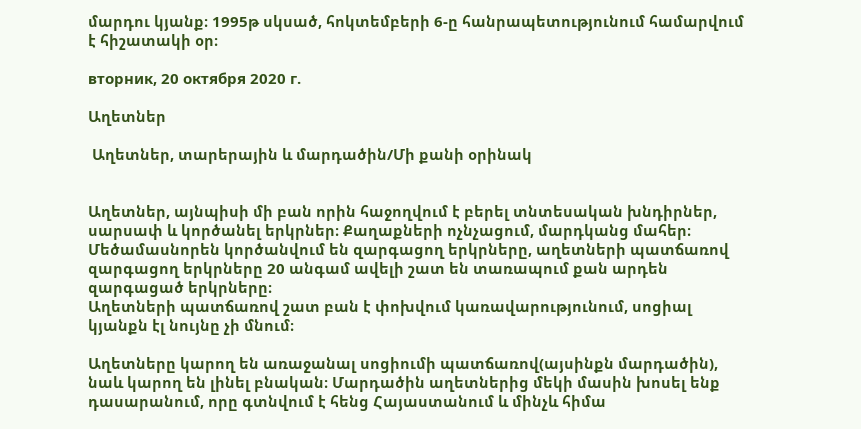մարդու կյանք։ 1995թ սկսած, հոկտեմբերի 6-ը հանրապետությունում համարվում է հիշատակի օր։

вторник, 20 октября 2020 г.

Աղետներ

 Աղետներ, տարերային և մարդածին/Մի քանի օրինակ


Աղետներ, այնպիսի մի բան որին հաջողվում է բերել տնտեսական խնդիրներ, սարսափ և կործանել երկրներ։ Քաղաքների ոչնչացում, մարդկանց մահեր։
Մեծամասնորեն կործանվում են զարգացող երկրները, աղետների պատճառով զարգացող երկրները 20 անգամ ավելի շատ են տառապում քան արդեն զարգացած երկրները։
Աղետների պատճառով շատ բան է փոխվում կառավարությունում, սոցիալ կյանքն էլ նույնը չի մնում։

Աղետները կարող են առաջանալ սոցիումի պատճառով(այսինքն մարդածին), նաև կարող են լինել բնական։ Մարդածին աղետներից մեկի մասին խոսել ենք դասարանում, որը գտնվում է հենց Հայաստանում և մինչև հիմա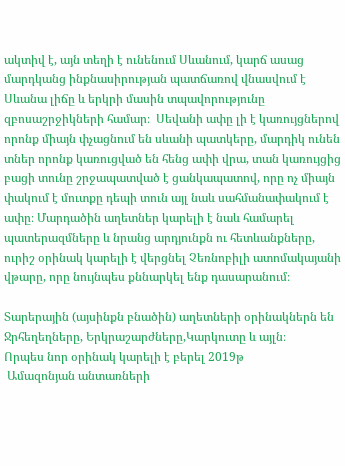ակտիվ է, այն տեղի է ունենում Սևանում, կարճ ասաց մարդկանց ինքնասիրության պատճառով վնասվում է Սևանա լիճը և երկրի մասին տպավորությունը զբոսաշրջիկների համար։  Սեվանի ափը լի է կառույցներով որոնք միայն փչացնում են սևանի պատկերը, մարդիկ ունեն տներ որոնք կառուցված են հենց ափի վրա, տան կառույցից բացի տունը շրջապատված է ցանկապատով, որը ոչ միայն փակում է մուտքը դեպի տուն այլ նաև սահմանափակում է ափը։ Մարդածին աղետներ կարելի է նաև համարել պատերազմները և նրանց արդյունքն ու հետևանքները, ուրիշ օրինակ կարելի է վերցնել Չեռնոբիլի ատոմակայանի վթարը, որը նույնպես քննարկել ենք դասարանում։

Տարերային (այսինքն բնածին) աղետների օրինակներն են Ջրհեղեղները, Երկրաշարժները,Կարկուտը և այլն։
Որպես նոր օրինակ կարելի է բերել 2019թ
 Ամազոնյան անտառների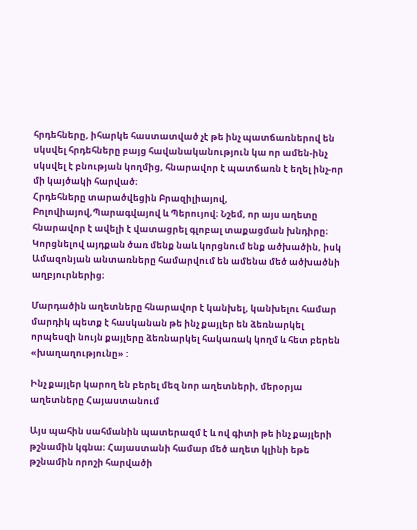հրդեհները, իհարկե հաստատված չէ թե ինչ պատճառներով են սկսվել հրդեհները բայց հավանականություն կա որ ամեն-ինչ սկսվել է բնության կողմից, հնարավոր է պատճառն է եղել ինչ-որ մի կայծակի հարված։
Հրդեհները տարածվեցին Բրազիլիայով, Բոլովիայով,Պարագվայով և Պերույով։ Նշեմ, որ այս աղետը հնարավոր է ավելի է վատացրել գլոբալ տաքացման խնդիրը։ Կորցնելով այդքան ծառ մենք նաև կորցնում ենք ածխածին, իսկ Ամազոնյան անտառները համարվում են ամենա մեծ ածխածնի աղբյուրներից։

Մարդածին աղետները հնարավոր է կանխել, կանխելու համար մարդիկ պետք է հասկանան թե ինչ քայլեր են ձեռնարկել որպեսզի նույն քայլերը ձեռնարկել հակառակ կողմ և հետ բերեն «խաղաղությունը» :

Ինչ քայլեր կարող են բերել մեզ նոր աղետների, մերօրյա աղետները Հայաստանում

Այս պահին սահմանին պատերազմ է և ով գիտի թե ինչ քայլերի թշնամին կգնա։ Հայաստանի համար մեծ աղետ կլինի եթե թշնամին որոշի հարվածի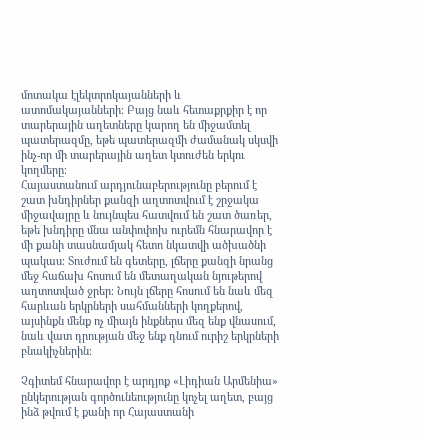մոտակա էլեկտրոկայանների և ատոմակայանների։ Բայց նաև հետաքրքիր է որ տարերային աղետները կարող են միջամտել պատերազմը, եթե պատերազմի ժամանակ սկսվի ինչ-որ մի տարերային աղետ կտուժեն երկու կողմերը։
Հայաստանում արդյունաբերությունը բերում է շատ խնդիրներ քանզի աղտոտվում է շրջակա միջավայրը և նույնպես հատվում են շատ ծառեր, եթե խնդիրը մնա անփոփոխ ուրեմն հնարավոր է մի քանի տասնամյակ հետո նկատվի ածխածնի պակաս։ Տուժում են գետերը, լճերը քանզի նրանց մեջ հաճախ հոսում են մետաղական նյութերով աղտոտված ջրեր։ Նույն լճերը հոսում են նաև մեզ հարևան երկրների սահմանների կողքերով, այսինքն մենք ոչ միայն ինքներս մեզ ենք վնասում, նաև վատ դրության մեջ ենք դնում ուրիշ երկրների բնակիչներին։

Չգիտեմ հնարավոր է արդյոք «Լիդիան Արմենիա» ընկերության գործունեությունը կոչել աղետ, բայց ինձ թվում է քանի որ Հայաստանի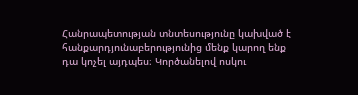Հանրապետության տնտեսությունը կախված է հանքարդյունաբերությունից մենք կարող ենք դա կոչել այդպես։ Կործանելով ոսկու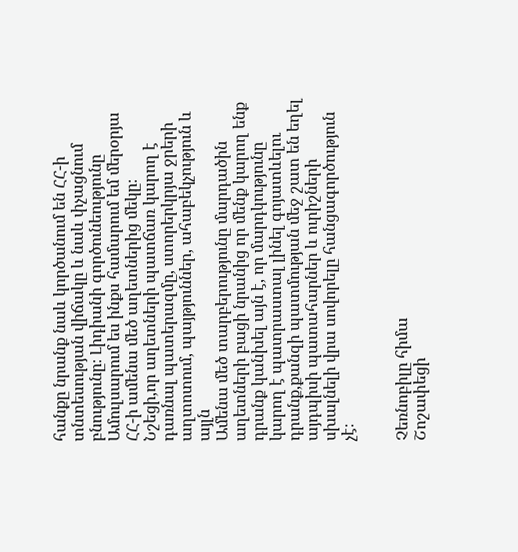հանքը նրանք նաև կործանում են ՀՀ-ի տնտեսության վիճակը և նաև փչացնում բնությունը։ Լիդիանի գործունեությունը Ամուլսարում ես ինքս համարում եմ մերօրյա ՀՀ-ի ամենա մեծ աղետներից մեկը։
Նշեցի,որ աղետների պատճառ կարող է դառնալ պատերազմը, ստորերկրյա ջրերի աղտոտում, պայթյուններ, ահաբեկչություն և այլն
Ամենա մեծ տարբերությունը մարդածին աղետների բացի նրանից որ մենք կարող ենք դրանք կանխել այն է, որ մարդկությունը կարող է պատրաստալ լինել գոյատևելու դրանք,քանզի պատմության մեջ շատ են եղել այդպիսի պատահարներ և ուրիշների սխալնելի վրա սովորելը հանցագործություն չէ։


Չեռնոբիլը հիմա
Շոշափեցի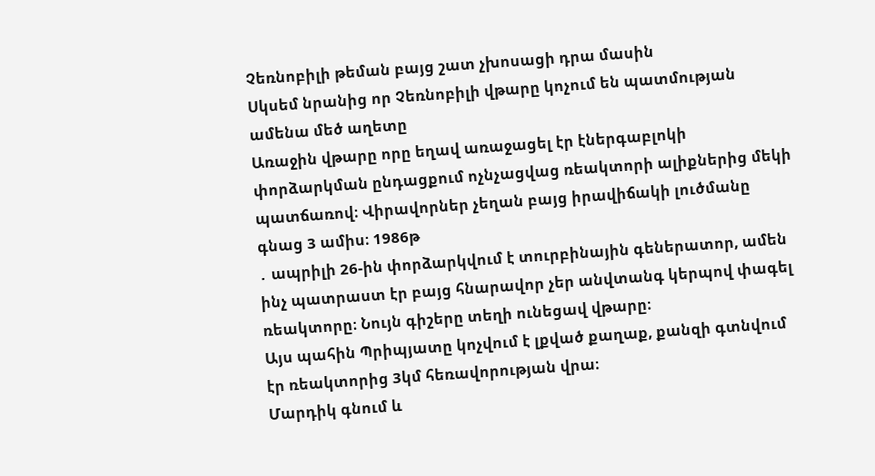Չեռնոբիլի թեման բայց շատ չխոսացի դրա մասին
Սկսեմ նրանից որ Չեռնոբիլի վթարը կոչում են պատմության ամենա մեծ աղետը
Առաջին վթարը որը եղավ առաջացել էր էներգաբլոկի փորձարկման ընդացքում ոչնչացվաց ռեակտորի ալիքներից մեկի պատճառով։ Վիրավորներ չեղան բայց իրավիճակի լուծմանը գնաց 3 ամիս։ 1986թ
․ ապրիլի 26-ին փորձարկվում է տուրբինային գեներատոր, ամեն ինչ պատրաստ էր բայց հնարավոր չեր անվտանգ կերպով փագել ռեակտորը։ Նույն գիշերը տեղի ունեցավ վթարը։
Այս պահին Պրիպյատը կոչվում է լքված քաղաք, քանզի գտնվում էր ռեակտորից 3կմ հեռավորության վրա։
Մարդիկ գնում և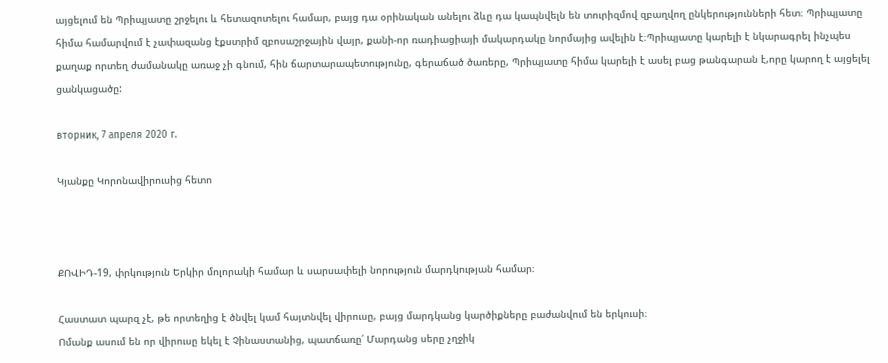այցելում են Պրիպյատը շրջելու և հետազոտելու համար, բայց դա օրինական անելու ձևը դա կապնվելն են տուրիզմով զբաղվող ընկերությունների հետ։ Պրիպյատը հիմա համարվում է չափազանց էքստրիմ զբոսաշրջային վայր, քանի-որ ռադիացիայի մակարդակը նորմայից ավելին է։Պրիպյատը կարելի է նկարագրել ինչպես քաղաք որտեղ ժամանակը առաջ չի գնում, հին ճարտարապետությունը, գերաճած ծառերը, Պրիպյատը հիմա կարելի է ասել բաց թանգարան է,որը կարող է այցելել ցանկացածը:

вторник, 7 апреля 2020 г.

Կյանքը Կորոնավիրուսից հետո



ՔՈՎԻԴ-19, փրկություն Երկիր մոլորակի համար և սարսափելի նորություն մարդկության համար։

Հաստատ պարզ չէ, թե որտեղից է ծնվել կամ հայտնվել վիրուսը, բայց մարդկանց կարծիքները բաժանվում են երկուսի։
Ոմանք ասում են որ վիրուսը եկել է Չինաստանից, պատճառը՛ Մարդանց սերը չղջիկ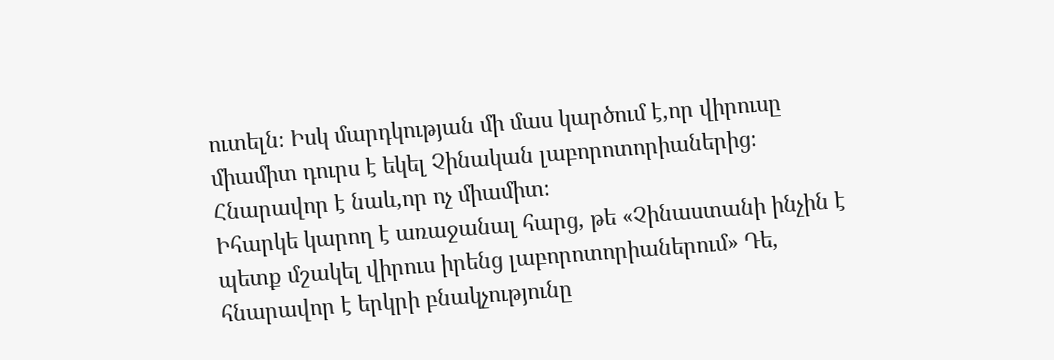ուտելն։ Իսկ մարդկության մի մաս կարծում է,որ վիրուսը միամիտ դուրս է եկել Չինական լաբորոտորիաներից։ Հնարավոր է նաև,որ ոչ միամիտ։
Իհարկե կարող է առաջանալ հարց, թե «Չինաստանի ինչին է պետք մշակել վիրուս իրենց լաբորոտորիաներում» Դե, հնարավոր է երկրի բնակչությունը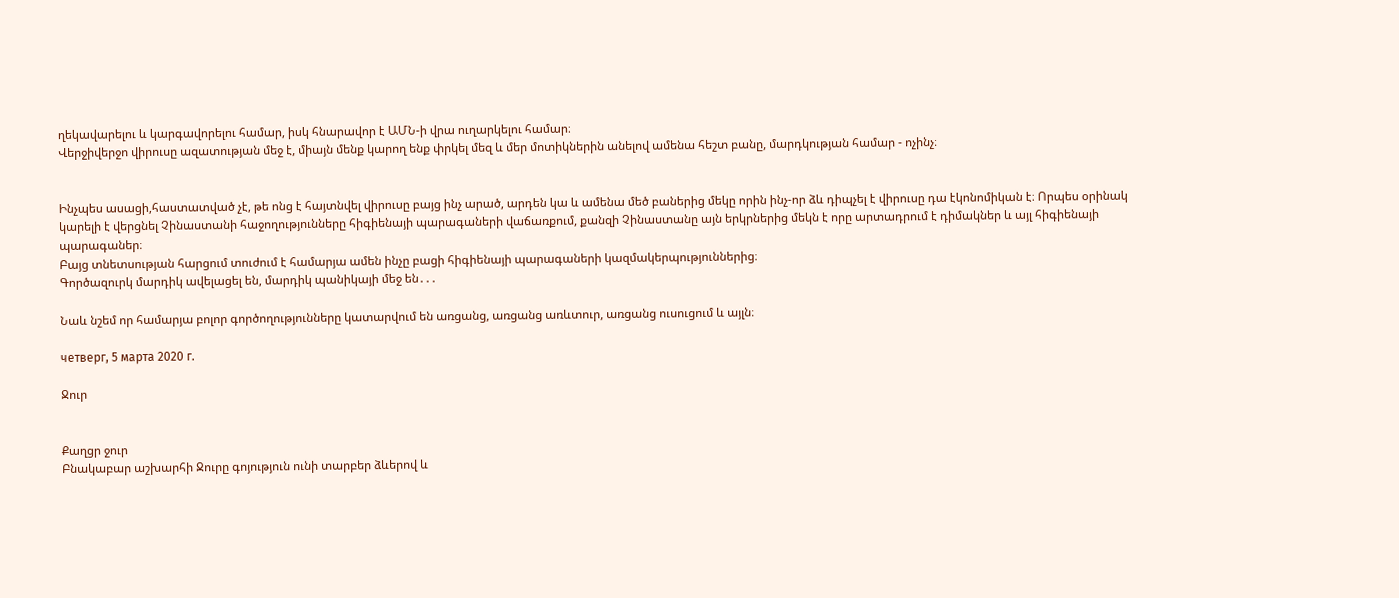ղեկավարելու և կարգավորելու համար, իսկ հնարավոր է ԱՄՆ-ի վրա ուղարկելու համար։
Վերջիվերջո վիրուսը ազատության մեջ է, միայն մենք կարող ենք փրկել մեզ և մեր մոտիկներին անելով ամենա հեշտ բանը, մարդկության համար - ոչինչ։


Ինչպես ասացի,հաստատված չէ, թե ոնց է հայտնվել վիրուսը բայց ինչ արած, արդեն կա և ամենա մեծ բաներից մեկը որին ինչ-որ ձև դիպչել է վիրուսը դա էկոնոմիկան է։ Որպես օրինակ կարելի է վերցնել Չինաստանի հաջողությունները հիգիենայի պարագաների վաճառքում, քանզի Չինաստանը այն երկրներից մեկն է որը արտադրում է դիմակներ և այլ հիգիենայի պարագաներ։
Բայց տնետսության հարցում տուժում է համարյա ամեն ինչը բացի հիգիենայի պարագաների կազմակերպություններից։
Գործազուրկ մարդիկ ավելացել են, մարդիկ պանիկայի մեջ են․․․

Նաև նշեմ որ համարյա բոլոր գործողությունները կատարվում են առցանց, առցանց առևտուր, առցանց ուսուցում և այլն։

четверг, 5 марта 2020 г.

Ջուր


Քաղցր ջուր
Բնակաբար աշխարհի Ջուրը գոյություն ունի տարբեր ձևերով և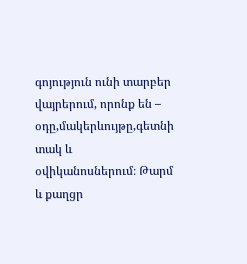գոյություն ունի տարբեր վայրերում, որոնք են – օդը,մակերևույթը,գետնի տակ և օվիկանոսներում։ Թարմ և քաղցր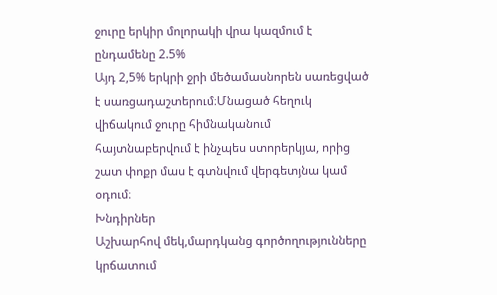ջուրը երկիր մոլորակի վրա կազմում է ընդամենը 2.5%
Այդ 2,5% երկրի ջրի մեծամասնորեն սառեցված է սառցադաշտերում։Մնացած հեղուկ վիճակում ջուրը հիմնականում հայտնաբերվում է ինչպես ստորերկյա, որից շատ փոքր մաս է գտնվում վերգետյնա կամ օդում։
Խնդիրներ
Աշխարհով մեկ,մարդկանց գործողությունները կրճատում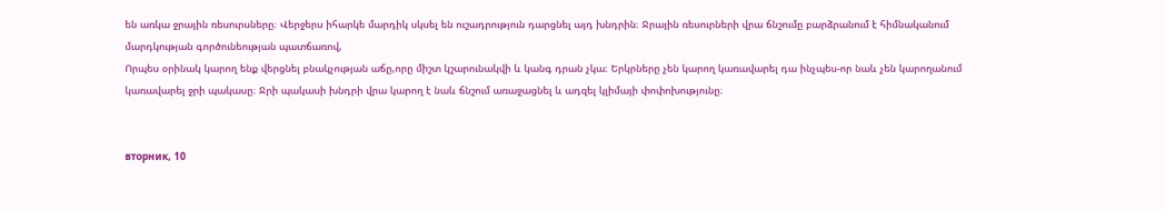են առկա ջրային ռեսուրսները։ Վերջերս իհարկե մարդիկ սկսել են ուշադրություն դարցնել այդ խնդրին։ Ջրային ռեսուրների վրա ճնշումը բարձրանում է հիմնականում մարդկության գործունեության պատճառով,
Որպես օրինակ կարող ենք վերցնել բնակչության աճը,որը միշտ կշարունակվի և կանգ դրան չկա։ Երկրները չեն կարող կառավարել դա ինչպես-որ նաև չեն կարողանում կառավարել ջրի պակասը։ Ջրի պակասի խնդրի վրա կարող է նաև ճնշում առաջացնել և ադզել կլիմայի փոփոխությունը։


вторник, 10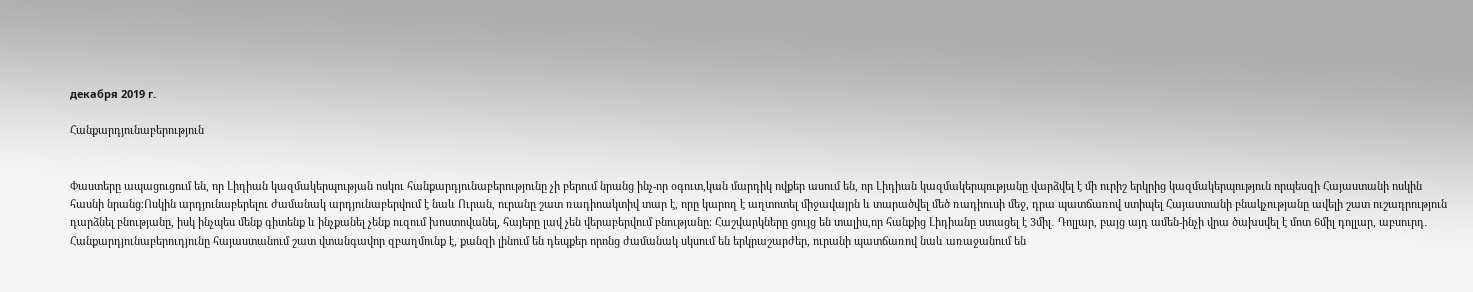декабря 2019 г.

Հանքարդյունաբերություն


Փաստերը ապացուցում են, որ Լիդիան կազմակերպության ոսկու հանքարդյունաբերությունը չի բերում նրանց ինչ-որ օգուտ,կան մարդիկ ովքեր ասում են, որ Լիդիան կազմակերպությանը վարձվել է մի ուրիշ երկրից կազմակերպություն որպեսզի Հայաստանի ոսկին հասնի նրանց։Ոսկին արդյունաբերելու ժամանակ արդյունաբերվում է նաև Ուրան, ուրանը շատ ռադիոակտիվ տար է, որը կարող է աղտոտել միջավայրն և տարածվել մեծ ռադիուսի մեջ, դրա պատճառով ստիպել Հայաստանի բնակչությանը ավելի շատ ուշադրություն դարձնել բնությանը, իսկ ինչպես մենք գիտենք և ինչքանել չենք ուզում խոստովանել, հայերը լավ չեն վերաբերվում բնությանը։ Հաշվարկները ցույց են տալիս,որ հանքից Լիդիանը ստացել է 3միլ․ Դոլլար, բայց այդ ամեն-ինչի վրա ծախսվել է մոտ 6միլ դոլլար, աբսուրդ․
Հանքարդյունաբերուդյունը հայաստանում շատ վտանգավոր զբաղմունք է, քանզի լինում են դեպքեր որոնց ժամանակ սկսում են երկրաշարժեր, ուրանի պատճառով նաև առաջանում են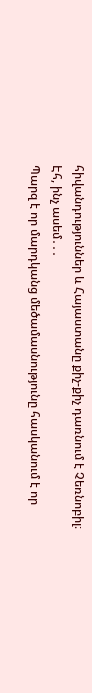հիվանդություններ և Հայաստանը քիչ-քիչ դառնում է Չեռնոբիլ։
Էհ, ինչ ասեմ․․․
Պարզ է որ մարդկանց մեծամասնությունը հասկանում է որ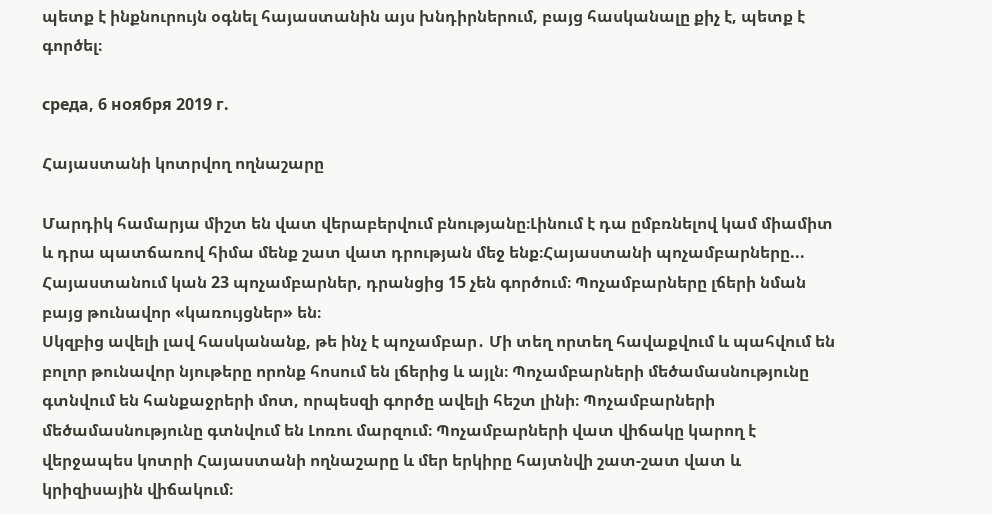պետք է ինքնուրույն օգնել հայաստանին այս խնդիրներում, բայց հասկանալը քիչ է, պետք է գործել։

среда, 6 ноября 2019 г.

Հայաստանի կոտրվող ողնաշարը

Մարդիկ համարյա միշտ են վատ վերաբերվում բնությանը։Լինում է դա ըմբռնելով կամ միամիտ և դրա պատճառով հիմա մենք շատ վատ դրության մեջ ենք։Հայաստանի պոչամբարները... Հայաստանում կան 23 պոչամբարներ, դրանցից 15 չեն գործում։ Պոչամբարները լճերի նման բայց թունավոր «կառույցներ» են։
Սկզբից ավելի լավ հասկանանք, թե ինչ է պոչամբար․ Մի տեղ որտեղ հավաքվում և պահվում են բոլոր թունավոր նյութերը որոնք հոսում են լճերից և այլն։ Պոչամբարների մեծամասնությունը գտնվում են հանքաջրերի մոտ, որպեսզի գործը ավելի հեշտ լինի։ Պոչամբարների մեծամասնությունը գտնվում են Լոռու մարզում։ Պոչամբարների վատ վիճակը կարող է վերջապես կոտրի Հայաստանի ողնաշարը և մեր երկիրը հայտնվի շատ-շատ վատ և կրիզիսային վիճակում։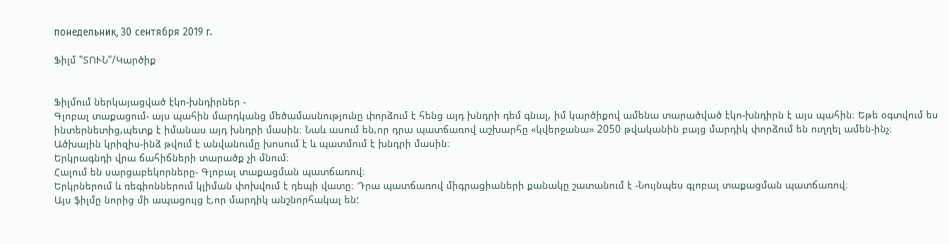понедельник, 30 сентября 2019 г.

Ֆիլմ "ՏՈՒՆ"/Կարծիք


Ֆիլմում ներկայացված էկո-խնդիրներ -
Գլոբալ տաքացում- այս պահին մարդկանց մեծամասնությունը փորձում է հենց այդ խնդրի դեմ գնալ, իմ կարծիքով ամենա տարածված էկո-խնդիրն է այս պահին։ Եթե օգտվում ես ինտերնետից,պետք է իմանաս այդ խնդրի մասին։ Նաև ասում են,որ դրա պատճառով աշխարհը «կվերջանա» 2050 թվականին բայց մարդիկ փորձում են ուղղել ամեն-ինչ։
Ածխային կրիզիս-ինձ թվում է անվանումը խոսում է և պատմում է խնդրի մասին։
Երկրագնդի վրա ճահիճների տարածք չի մնում։
Հալում են սարցաբեկորները- Գլոբալ տաքացման պատճառով։
Երկրներում և ռեգիոններում կլիման փոխվում է դեպի վատը։ Դրա պատճառով միգրացիաների քանակը շատանում է -Նույնպես գլոբալ տաքացման պատճառով։
Այս ֆիլմը նորից մի ապացույց է,որ մարդիկ անշնորհակալ են: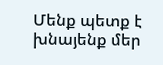Մենք պետք է խնայենք մեր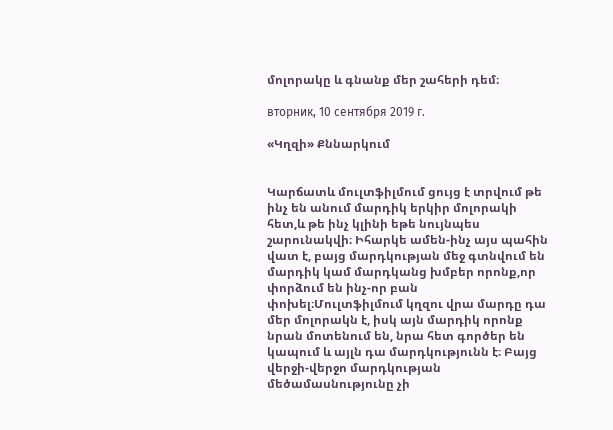մոլորակը և գնանք մեր շահերի դեմ։

вторник, 10 сентября 2019 г.

«Կղզի» Քննարկում


Կարճատև մուլտֆիլմում ցույց է տրվում թե ինչ են անում մարդիկ երկիր մոլորակի հետ,և թե ինչ կլինի եթե նույնպես շարունակվի։ Իհարկե ամեն-ինչ այս պահին վատ է, բայց մարդկության մեջ գտնվում են մարդիկ կամ մարդկանց խմբեր որոնք,որ փորձում են ինչ-որ բան փոխել։Մուլտֆիլմում կղզու վրա մարդը դա մեր մոլորակն է, իսկ այն մարդիկ որոնք նրան մոտենում են, նրա հետ գործեր են կապում և այլն դա մարդկությունն է։ Բայց վերջի-վերջո մարդկության մեծամասնությունը չի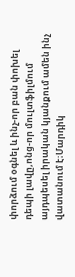փորձում օգնել և ինչ-որ բան փոխել դեպի լավը,ոնց-որ մուլտֆիլմում այդպեսել իրական կյանքում ամեն ինչ վատանում է։Մարդիկ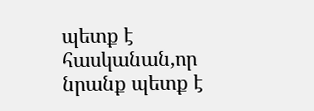պետք է հասկանան,որ նրանք պետք է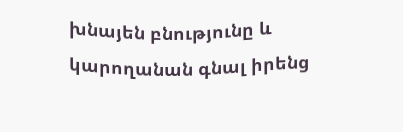խնայեն բնությունը և կարողանան գնալ իրենց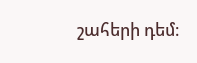շահերի դեմ։